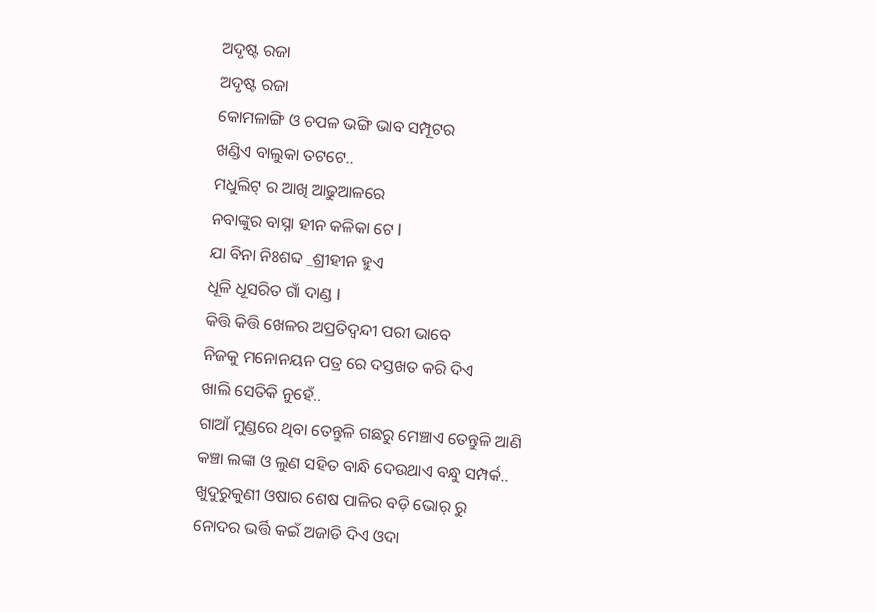ଅଦୃଷ୍ଟ ରଜା
ଅଦୃଷ୍ଟ ରଜା
କୋମଳାଙ୍ଗି ଓ ଚପଳ ଭଙ୍ଗି ଭାବ ସମ୍ପୂଟର
ଖଣ୍ଡିଏ ବାଲୁକା ତଟଟେ..
ମଧୁଲିଟ୍ ର ଆଖି ଆଢୁଆଳରେ
ନବାଙ୍କୁର ବାସ୍ନା ହୀନ କଳିକା ଟେ l
ଯା ବିନା ନିଃଶବ୍ଦ _ଶ୍ରୀହୀନ ହୁଏ
ଧୂଳି ଧୂସରିତ ଗାଁ ଦାଣ୍ଡ I
କିତ୍ତି କିତ୍ତି ଖେଳର ଅପ୍ରତିଦ୍ୱନ୍ଦୀ ପରୀ ଭାବେ
ନିଜକୁ ମନୋନୟନ ପତ୍ର ରେ ଦସ୍ତଖତ କରି ଦିଏ
ଖାଲି ସେତିକି ନୁହେଁ..
ଗାଆଁ ମୁଣ୍ଡରେ ଥିବା ତେନ୍ତୁଳି ଗଛରୁ ମେଞ୍ଚାଏ ତେନ୍ତୁଳି ଆଣି
କଞ୍ଚା ଲଙ୍କା ଓ ଲୁଣ ସହିତ ବାନ୍ଧି ଦେଉଥାଏ ବନ୍ଧୁ ସମ୍ପର୍କ..
ଖୁଦୁରୁକୁଣୀ ଓଷାର ଶେଷ ପାଳିର ବଡ଼ି ଭୋର୍ ରୁ
ନୋଦର ଭର୍ତ୍ତି କଇଁ ଅଜାଡି ଦିଏ ଓଦା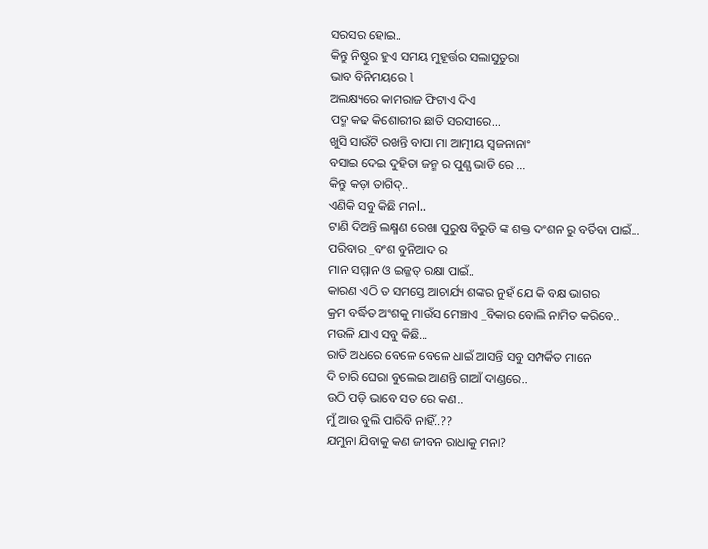ସରସର ହୋଇ..
କିନ୍ତୁ ନିଷ୍ଠୁର ହୁଏ ସମୟ ମୁହୂର୍ତ୍ତର ସଲାସୁତୁରା
ଭାବ ବିନିମୟରେ l
ଅଲକ୍ଷ୍ୟରେ କାମରାଜ ଫିଟାଏ ଦିଏ
ପଦ୍ମ କଢ କିଶୋରୀର ଛାତି ସରସୀରେ...
ଖୁସି ସାଉଁଟି ରଖନ୍ତି ବାପା ମା ଆତ୍ମୀୟ ସ୍ଵଜନାନାଂ
ବସାଇ ଦେଇ ଦୁହିତା ଜନ୍ମ ର ପୁଣ୍ଯ ଭାଡି ରେ ...
କିନ୍ତୁ କଡ଼ା ତାଗିଦ୍..
ଏଣିକି ସବୁ କିଛି ମନl..
ଟାଣି ଦିଅନ୍ତି ଲକ୍ଷ୍ମଣ ରେଖା ପୁରୁଷ ବିରୁଡି ଙ୍କ ଶକ୍ତ ଦଂଶନ ରୁ ବର୍ତିବା ପାଇଁ...
ପରିବାର _ବଂଶ ବୁନିଆଦ ର
ମାନ ସମ୍ମାନ ଓ ଇଜ୍ଜତ୍ ରକ୍ଷା ପାଇଁ..
କାରଣ ଏଠି ତ ସମସ୍ତେ ଆଚାର୍ଯ୍ୟ ଶଙ୍କର ନୁହଁ ଯେ କି ବକ୍ଷ ଭାଗର
କ୍ରମ ବର୍ଦ୍ଧିତ ଅଂଶକୁ ମାଉଁସ ମେଞ୍ଚାଏ _ବିକାର ବୋଲି ନାମିତ କରିବେ..
ମଉଳି ଯାଏ ସବୁ କିଛି...
ରାତି ଅଧରେ ବେଳେ ବେଳେ ଧାଇଁ ଆସନ୍ତି ସବୁ ସମ୍ପର୍କିତ ମାନେ
ଦି ଚାରି ଘେରା ବୁଲେଇ ଆଣନ୍ତି ଗାଆଁ ଦାଣ୍ଡରେ..
ଉଠି ପଡ଼ି ଭାବେ ସତ ରେ କଣ..
ମୁଁ ଆଉ ବୁଲି ପାରିବି ନାହିଁ..??
ଯମୁନା ଯିବାକୁ କଣ ଜୀବନ ରାଧାକୁ ମନା?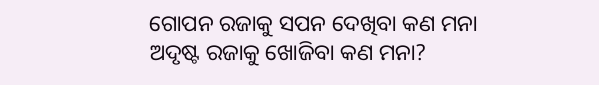ଗୋପନ ରଜାକୁ ସପନ ଦେଖିବା କଣ ମନା
ଅଦୃଷ୍ଟ ରଜାକୁ ଖୋଜିବା କଣ ମନା?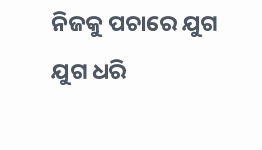ନିଜକୁ ପଚାରେ ଯୁଗ ଯୁଗ ଧରି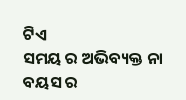ଟିଏ
ସମୟ ର ଅଭିବ୍ୟକ୍ତ ନା ବୟସ ର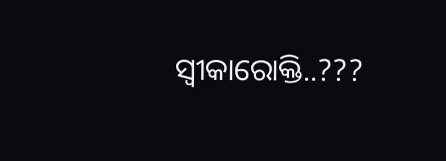ସ୍ୱୀକାରୋକ୍ତି..???